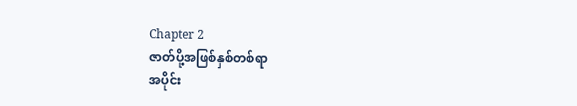Chapter 2
ဇာတ်ပို့အဖြစ်နှစ်တစ်ရာ
အပိုင်း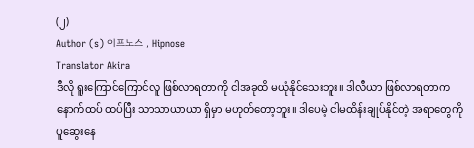(၂)
Author (s) 이프노스 , Hipnose
Translator Akira
ဒီလို ရူးကြောင်ကြောင်လူ ဖြစ်လာရတာကို ငါအခုထိ မယုံနိုင်သေးဘူး။ ဒါလီယာ ဖြစ်လာရတာက နောက်ထပ် ထပ်ပြီး သာသာယာယာ ရှိမှာ မဟုတ်တော့ဘူး။ ဒါပေမဲ့ ငါမထိန်းချုပ်နိုင်တဲ့ အရာတွေကို ပူဆွေးနေ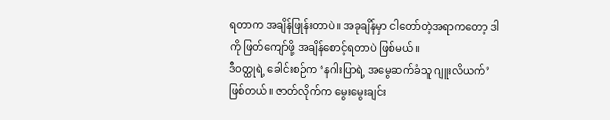ရတာက အချိန်ဖြုန်းတာပဲ။ အခုချိန်မှာ ငါတော်တဲ့အရာကတော့ ဒါကို ဖြတ်ကျော်ဖို့ အချိန်စောင့်ရတာပဲ ဖြစ်မယ်။
ဒီဝတ္ထုရဲ့ ခေါင်းစဉ်က ‘နဂါးပြာရဲ့ အမွေဆက်ခံသူ ဂျူးလိယက်’ ဖြစ်တယ်။ ဇာတ်လိုက်က မွေးမွေးချင်း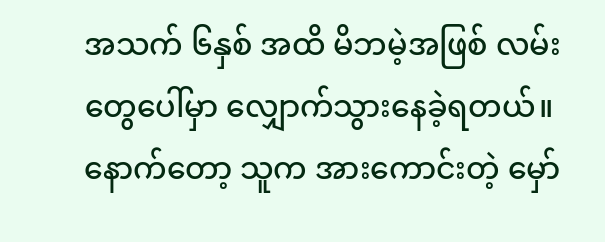အသက် ၆နှစ် အထိ မိဘမဲ့အဖြစ် လမ်းတွေပေါ်မှာ လျှောက်သွားနေခဲ့ရတယ်။ နောက်တော့ သူက အားကောင်းတဲ့ မှော်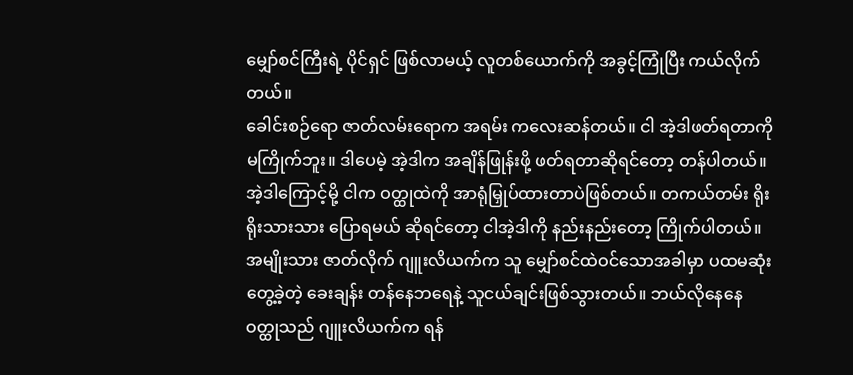မျှော်စင်ကြီးရဲ့ ပိုင်ရှင် ဖြစ်လာမယ့် လူတစ်ယောက်ကို အခွင့်ကြုံပြီး ကယ်လိုက်တယ်။
ခေါင်းစဉ်ရော ဇာတ်လမ်းရောက အရမ်း ကလေးဆန်တယ်။ ငါ အဲ့ဒါဖတ်ရတာကို မကြိုက်ဘူး။ ဒါပေမဲ့ အဲ့ဒါက အချိန်ဖြုန်းဖို့ ဖတ်ရတာဆိုရင်တော့ တန်ပါတယ်။ အဲ့ဒါကြောင့်မို့ ငါက ဝတ္ထုထဲကို အာရုံမြှုပ်ထားတာပဲဖြစ်တယ်။ တကယ်တမ်း ရိုးရိုးသားသား ပြောရမယ် ဆိုရင်တော့ ငါအဲ့ဒါကို နည်းနည်းတော့ ကြိုက်ပါတယ်။
အမျိုးသား ဇာတ်လိုက် ဂျူးလိယက်က သူ မျှော်စင်ထဲဝင်သောအခါမှာ ပထမဆုံး တွေ့ခဲ့တဲ့ ခေးချန်း တန်နေဘရေနဲ့ သူငယ်ချင်းဖြစ်သွားတယ်။ ဘယ်လိုနေနေ ဝတ္ထုသည် ဂျူးလိယက်က ရန်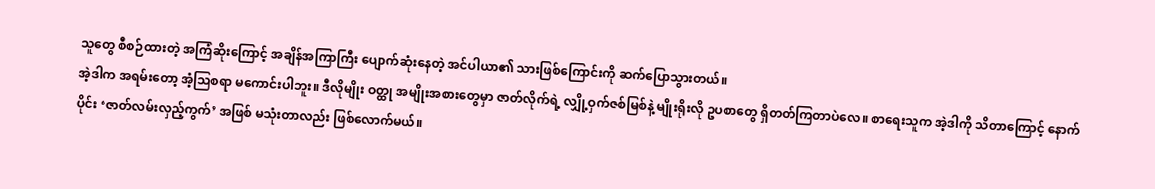သူတွေ စီစဉ်ထားတဲ့ အကြံဆိုးကြောင့် အချိန်အကြာကြီး ပျောက်ဆုံးနေတဲ့ အင်ပါယာ၏ သားဖြစ်ကြောင်းကို ဆက်ပြောသွားတယ်။
အဲ့ဒါက အရမ်းတော့ အံ့ဩစရာ မကောင်းပါဘူး။ ဒီလိုမျိုး ဝတ္ထု အမျိုးအစားတွေမှာ ဇာတ်လိုက်ရဲ့ လျှို့ဝှက်ဇစ်မြစ်နဲ့ မျိုးရိုးလို ဥပစာတွေ ရှိတတ်ကြတာပဲလေ။ စာရေးသူက အဲ့ဒါကို သိတာကြောင့် နောက်ပိုင်း ‘ဇာတ်လမ်းလှည့်ကွက်’ အဖြစ် မသုံးတာလည်း ဖြစ်လောက်မယ်။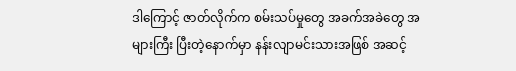ဒါကြောင့် ဇာတ်လိုက်က စမ်းသပ်မှုတွေ အခက်အခဲတွေ အများကြီး ပြီးတဲ့နောက်မှာ နန်းလျာမင်းသားအဖြစ် အဆင့်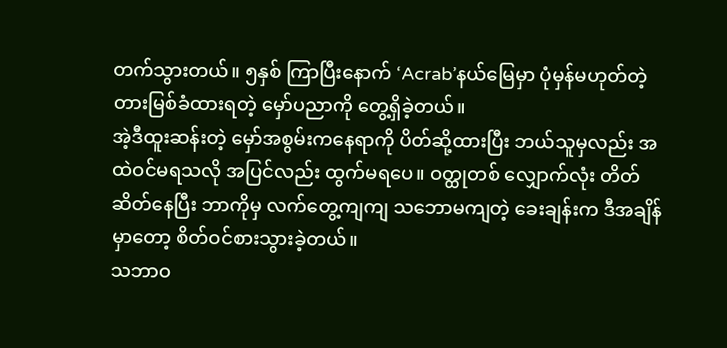တက်သွားတယ်။ ၅နှစ် ကြာပြီးနောက် ‘Acrab’နယ်မြေမှာ ပုံမှန်မဟုတ်တဲ့ တားမြစ်ခံထားရတဲ့ မှော်ပညာကို တွေ့ရှိခဲ့တယ်။
အဲ့ဒီထူးဆန်းတဲ့ မှော်အစွမ်းကနေရာကို ပိတ်ဆို့ထားပြီး ဘယ်သူမှလည်း အထဲဝင်မရသလို အပြင်လည်း ထွက်မရပေ။ ဝတ္ထုတစ် လျှောက်လုံး တိတ်ဆိတ်နေပြီး ဘာကိုမှ လက်တွေ့ကျကျ သဘောမကျတဲ့ ခေးချန်းက ဒီအချိန်မှာတော့ စိတ်ဝင်စားသွားခဲ့တယ်။
သဘာဝ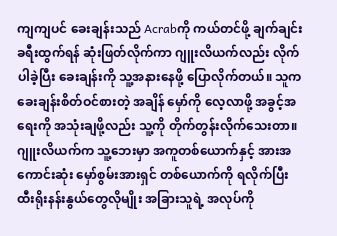ကျကျပင် ခေးချန်းသည် Acrabကို ကယ်တင်ဖို့ ချက်ချင်း ခရီးထွက်ရန် ဆုံးဖြတ်လိုက်ကာ ဂျူးလိယက်လည်း လိုက်ပါခဲ့ပြီး ခေးချန်းကို သူ့အနားနေဖို့ ပြောလိုက်တယ်။ သူက ခေးချန်းစိတ်ဝင်စားတဲ့ အချိန် မှော်ကို လေ့လာဖို့ အခွင့်အရေးကို အသုံးချဖို့လည်း သူ့ကို တိုက်တွန်းလိုက်သေးတာ။
ဂျူးလိယက်က သူ့ဘေးမှာ အကူတစ်ယောက်နှင့် အားအကောင်းဆုံး မှော်စွမ်းအားရှင် တစ်ယောက်ကို ရလိုက်ပြီး ထီးရိုးနန်းနွယ်တွေလိုမျိုး အခြားသူရဲ့ အလုပ်ကို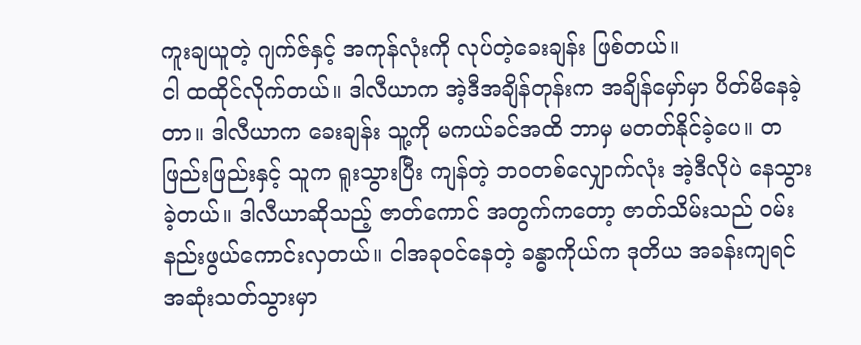ကူးချယူတဲ့ ဂျက်ဇ်နှင့် အကုန်လုံးကို လုပ်တဲ့ခေးချန်း ဖြစ်တယ်။
ငါ ထထိုင်လိုက်တယ်။ ဒါလီယာက အဲ့ဒီအချိန်တုန်းက အချိန်မှော်မှာ ပိတ်မိနေခဲ့တာ။ ဒါလီယာက ခေးချန်း သူ့ကို မကယ်ခင်အထိ ဘာမှ မတတ်နိုင်ခဲ့ပေ။ တဖြည်းဖြည်းနှင့် သူက ရူးသွားပြီး ကျန်တဲ့ ဘဝတစ်လျှောက်လုံး အဲ့ဒီလိုပဲ နေသွားခဲ့တယ်။ ဒါလီယာဆိုသည့် ဇာတ်ကောင် အတွက်ကတော့ ဇာတ်သိမ်းသည် ဝမ်းနည်းဖွယ်ကောင်းလှတယ်။ ငါအခုဝင်နေတဲ့ ခန္ဓာကိုယ်က ဒုတိယ အခန်းကျရင် အဆုံးသတ်သွားမှာ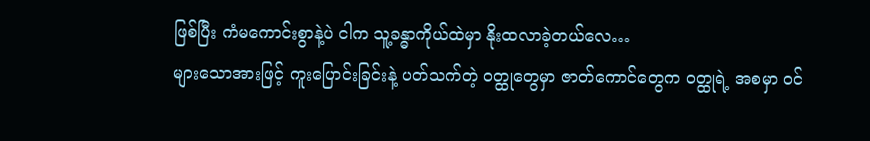ဖြစ်ပြီး ကံမကောင်းစွာနဲ့ပဲ ငါက သူ့ခန္ဓာကိုယ်ထဲမှာ နိုးထလာခဲ့တယ်လေ…
များသောအားဖြင့် ကူးပြောင်းခြင်းနဲ့ ပတ်သက်တဲ့ ဝတ္ထုတွေမှာ ဇာတ်ကောင်တွေက ဝတ္ထုရဲ့ အစမှာ ဝင်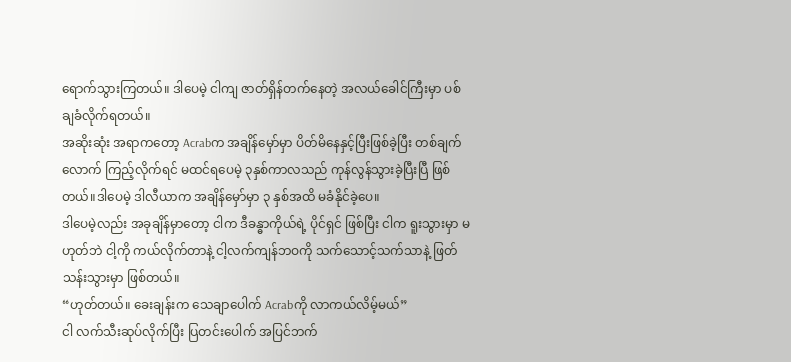ရောက်သွားကြတယ်။ ဒါပေမဲ့ ငါကျ ဇာတ်ရှိန်တက်နေတဲ့ အလယ်ခေါင်ကြီးမှာ ပစ်ချခံလိုက်ရတယ်။
အဆိုးဆုံး အရာကတော့ Acrabက အချိန်မှော်မှာ ပိတ်မိနေနှင့်ပြီးဖြစ်ခဲ့ပြီး တစ်ချက်လောက် ကြည့်လိုက်ရင် မထင်ရပေမဲ့ ၃နှစ်ကာလသည် ကုန်လွန်သွားခဲ့ပြီးပြီ ဖြစ်တယ်။ဒါပေမဲ့ ဒါလီယာက အချိန်မှော်မှာ ၃ နှစ်အထိ မခံနိုင်ခဲ့ပေ။
ဒါပေမဲ့လည်း အခုချိန်မှာတော့ ငါက ဒီခန္ဓာကိုယ်ရဲ့ ပိုင်ရှင် ဖြစ်ပြီး ငါက ရူးသွားမှာ မဟုတ်ဘဲ ငါ့ကို ကယ်လိုက်တာနဲ့ ငါ့လက်ကျန်ဘဝကို သက်သောင့်သက်သာနဲ့ ဖြတ်သန်းသွားမှာ ဖြစ်တယ်။
“ဟုတ်တယ်။ ခေးချန်းက သေချာပေါက် Acrabကို လာကယ်လိမ့်မယ်”
ငါ လက်သီးဆုပ်လိုက်ပြီး ပြတင်းပေါက် အပြင်ဘက်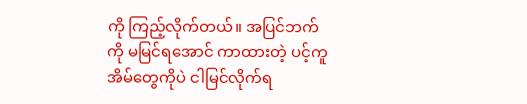ကို ကြည့်လိုက်တယ်။ အပြင်ဘက်ကို မမြင်ရအောင် ကာထားတဲ့ ပင့်ကူအိမ်တွေကိုပဲ ငါမြင်လိုက်ရ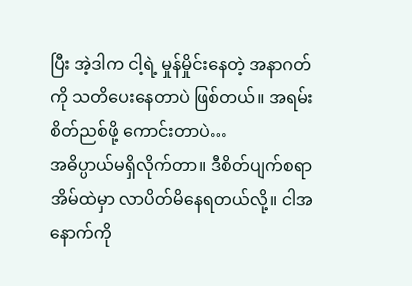ပြီး အဲ့ဒါက ငါ့ရဲ့ မှုန်မှိုင်းနေတဲ့ အနာဂတ်ကို သတိပေးနေတာပဲ ဖြစ်တယ်။ အရမ်း စိတ်ညစ်ဖို့ ကောင်းတာပဲ…
အဓိပ္ပာယ်မရှိလိုက်တာ။ ဒီစိတ်ပျက်စရာ အိမ်ထဲမှာ လာပိတ်မိနေရတယ်လို့။ ငါအနောက်ကို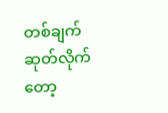တစ်ချက် ဆုတ်လိုက်တော့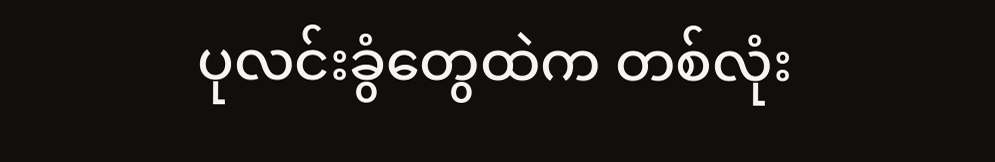ပုလင်းခွံတွေထဲက တစ်လုံး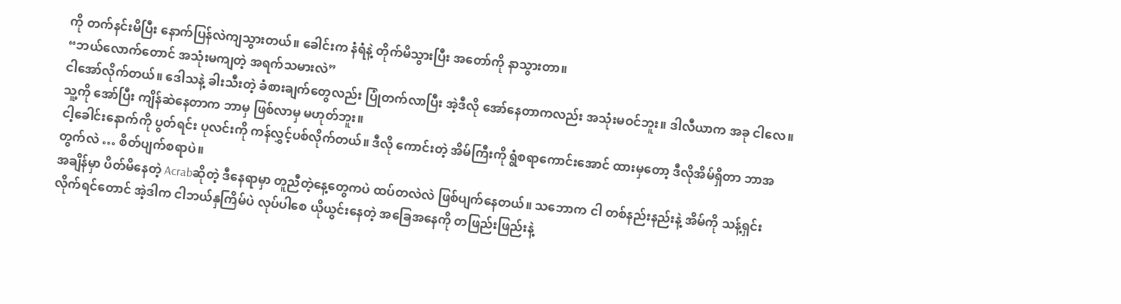ကို တက်နင်းမိပြီး နောက်ပြန်လဲကျသွားတယ်။ ခေါင်းက နံရံနဲ့ တိုက်မိသွားပြီး အတော်ကို နာသွားတာ။
“ဘယ်လောက်တောင် အသုံးမကျတဲ့ အရက်သမားလဲ”
ငါအော်လိုက်တယ်။ ဒေါသနဲ့ ခါးသီးတဲ့ ခံစားချက်တွေလည်း ပြုံတက်လာပြီး အဲ့ဒီလို အော်နေတာကလည်း အသုံးမဝင်ဘူး။ ဒါလီယာက အခု ငါလေ။ သူ့ကို အော်ပြီး ကျိန်ဆဲနေတာက ဘာမှ ဖြစ်လာမှ မဟုတ်ဘူး။
ငါ့ခေါင်းနောက်ကို ပွတ်ရင်း ပုလင်းကို ကန်လွှင့်ပစ်လိုက်တယ်။ ဒီလို ကောင်းတဲ့ အိမ်ကြီးကို ရွံစရာကောင်းအောင် ထားမှတော့ ဒီလိုအိမ်ရှိတာ ဘာအတွက်လဲ … စိတ်ပျက်စရာပဲ။
အချိန်မှာ ပိတ်မိနေတဲ့ Acrabဆိုတဲ့ ဒီနေရာမှာ တူညီတဲ့နေ့တွေကပဲ ထပ်တလဲလဲ ဖြစ်ပျက်နေတယ်။ သဘောက ငါ တစ်နည်းနည်းနဲ့ အိမ်ကို သန့်ရှင်းလိုက်ရင်တောင် အဲ့ဒါက ငါဘယ်နှကြိမ်ပဲ လုပ်ပါစေ ယိုယွင်းနေတဲ့ အခြေအနေကို တဖြည်းဖြည်းနဲ့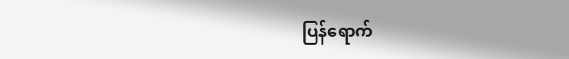ပြန်ရောက်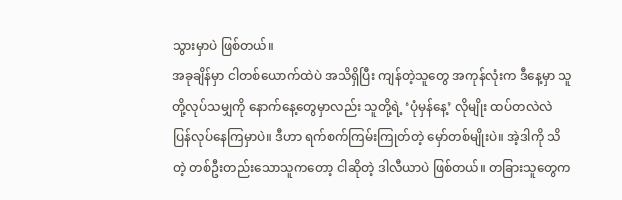သွားမှာပဲ ဖြစ်တယ်။
အခုချိန်မှာ ငါတစ်ယောက်ထဲပဲ အသိရှိပြီး ကျန်တဲ့သူတွေ အကုန်လုံးက ဒီနေ့မှာ သူတို့လုပ်သမျှကို နောက်နေ့တွေမှာလည်း သူတို့ရဲ့ ‘ပုံမှန်နေ့’ လိုမျိုး ထပ်တလဲလဲ ပြန်လုပ်နေကြမှာပဲ။ ဒီဟာ ရက်စက်ကြမ်းကြုတ်တဲ့ မှော်တစ်မျိုးပဲ။ အဲ့ဒါကို သိတဲ့ တစ်ဦးတည်းသောသူကတော့ ငါဆိုတဲ့ ဒါလီယာပဲ ဖြစ်တယ်။ တခြားသူတွေက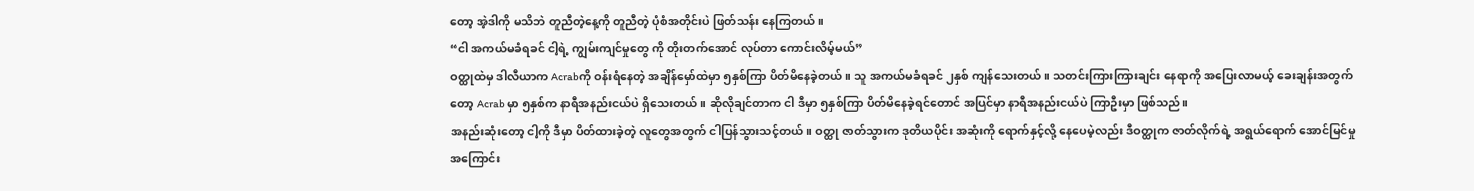တော့ အဲ့ဒါကို မသိဘဲ တူညီတဲ့နေ့ကို တူညီတဲ့ ပုံစံအတိုင်းပဲ ဖြတ်သန်း နေကြတယ်။
“ငါ အကယ်မခံရခင် ငါ့ရဲ့ ကျွမ်းကျင်မှုတွေ ကို တိုးတက်အောင် လုပ်တာ ကောင်းလိမ့်မယ်”
ဝတ္ထုထဲမှ ဒါလီယာက Acrabကို ဝန်းရံနေတဲ့ အချိန်မှော်ထဲမှာ ၅နှစ်ကြာ ပိတ်မိနေခဲ့တယ်။ သူ အကယ်မခံရခင် ၂နှစ် ကျန်သေးတယ်။ သတင်းကြားကြားချင်း နေရာကို အပြေးလာမယ့် ခေးချန်းအတွက်တော့ Acrab မှာ ၅နှစ်က နာရီအနည်းငယ်ပဲ ရှိသေးတယ်။ ဆိုလိုချင်တာက ငါ ဒီမှာ ၅နှစ်ကြာ ပိတ်မိနေခဲ့ရင်တောင် အပြင်မှာ နာရီအနည်းငယ်ပဲ ကြာဦးမှာ ဖြစ်သည်။
အနည်းဆုံးတော့ ငါ့ကို ဒီမှာ ပိတ်ထားခဲ့တဲ့ လူတွေအတွက် ငါပြန်သွားသင့်တယ်။ ဝတ္ထု ဇာတ်သွားက ဒုတိယပိုင်း အဆုံးကို ရောက်နှင့်လို့ နေပေမဲ့လည်း ဒီဝတ္ထုက ဇာတ်လိုက်ရဲ့ အရွယ်ရောက် အောင်မြင်မှု အကြောင်း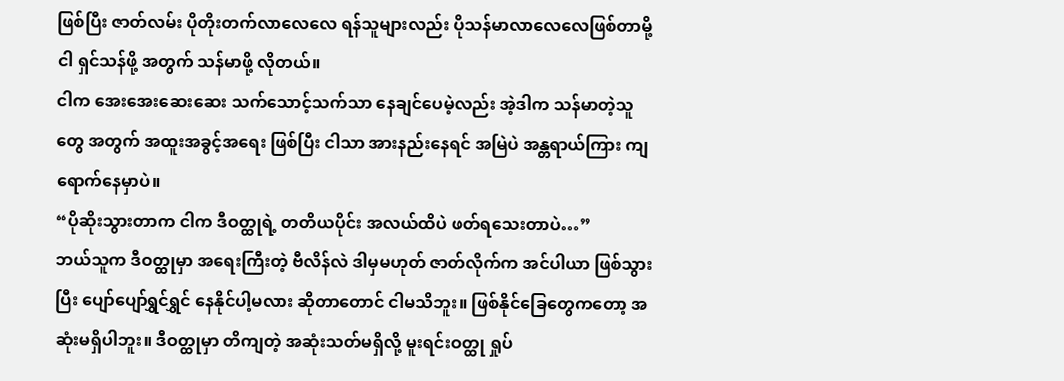ဖြစ်ပြီး ဇာတ်လမ်း ပိုတိုးတက်လာလေလေ ရန်သူများလည်း ပိုသန်မာလာလေလေဖြစ်တာမို့ ငါ ရှင်သန်ဖို့ အတွက် သန်မာဖို့ လိုတယ်။
ငါက အေးအေးဆေးဆေး သက်သောင့်သက်သာ နေချင်ပေမဲ့လည်း အဲ့ဒါက သန်မာတဲ့သူတွေ အတွက် အထူးအခွင့်အရေး ဖြစ်ပြီး ငါသာ အားနည်းနေရင် အမြဲပဲ အန္တရာယ်ကြား ကျရောက်နေမှာပဲ။
“ပိုဆိုးသွားတာက ငါက ဒီဝတ္ထုရဲ့ တတိယပိုင်း အလယ်ထိပဲ ဖတ်ရသေးတာပဲ…”
ဘယ်သူက ဒီဝတ္ထုမှာ အရေးကြီးတဲ့ ဗီလိန်လဲ ဒါမှမဟုတ် ဇာတ်လိုက်က အင်ပါယာ ဖြစ်သွားပြီး ပျော်ပျော်ရွှင်ရွှင် နေနိုင်ပါ့မလား ဆိုတာတောင် ငါမသိဘူး။ ဖြစ်နိုင်ခြေတွေကတော့ အဆုံးမရှိပါဘူး။ ဒီဝတ္ထုမှာ တိကျတဲ့ အဆုံးသတ်မရှိလို့ မူးရင်းဝတ္ထု ရှုပ်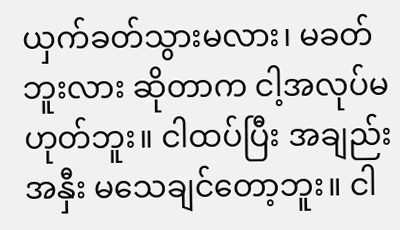ယှက်ခတ်သွားမလား၊ မခတ်ဘူးလား ဆိုတာက ငါ့အလုပ်မဟုတ်ဘူး။ ငါထပ်ပြီး အချည်းအနှီး မသေချင်တော့ဘူး။ ငါ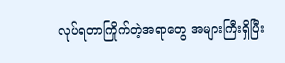လုပ်ရတာကြိုက်တဲ့အရာတွေ အများကြီးရှိပြီး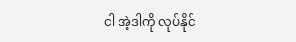ငါ အဲ့ဒါကို လုပ်နိုင်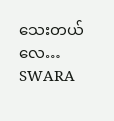သေးတယ်လေ…
SWARA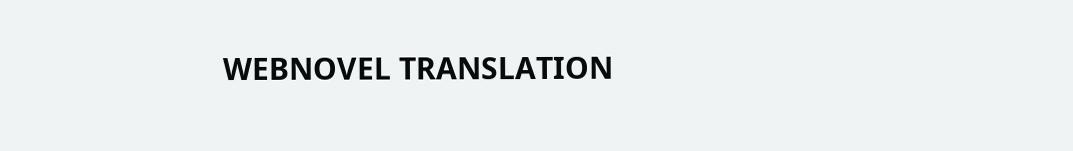WEBNOVEL TRANSLATION